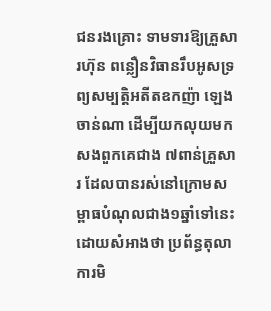ជនរងគ្រោះ ទាមទារឱ្យគ្រួសារហ៊ុន ពន្លឿនវិធានរឹបអូសទ្រព្យសម្បត្តិអតីតឧកញ៉ា ឡេង ចាន់ណា ដើម្បីយកលុយមកសងពួកគេជាង ៧ពាន់គ្រួសារ ដែលបានរស់នៅក្រោមសម្ពាធបំណុលជាង១ឆ្នាំទៅនេះ ដោយសំអាងថា ប្រព័ន្ធតុលាការមិ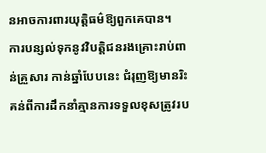នអាចការពារយុត្តិធម៌ឱ្យពួកគេបាន។
ការបន្សល់ទុកនូវវិបត្តិជនរងគ្រោះរាប់ពាន់គ្រួសារ កាន់ឆ្នាំបែបនេះ ជំរុញឱ្យមានរិះគន់ពីការដឹកនាំគ្មានការទទួលខុសត្រូវរប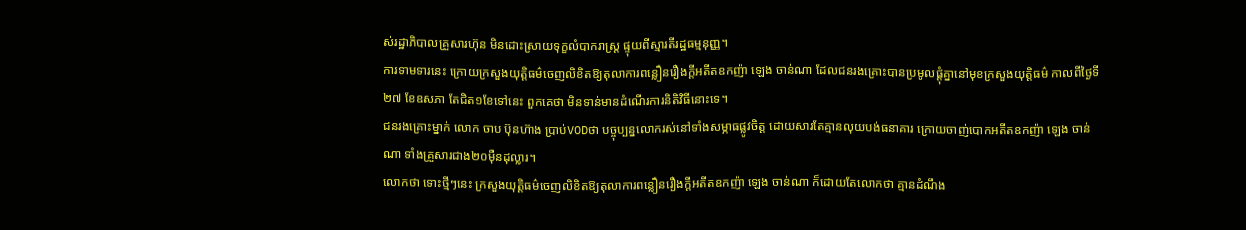ស់រដ្ឋាភិបាលគ្រួសារហ៊ុន មិនដោះស្រាយទុក្ខលំបាករាស្រ្ត ផ្ទុយពីស្មារតីរដ្ឋធម្មនុញ្ញ។
ការទាមទារនេះ ក្រោយក្រសួងយុត្តិធម៌ចេញលិខិតឱ្យតុលាការពន្លឿនរឿងក្តីអតីតឧកញ៉ា ឡេង ចាន់ណា ដែលជនរងគ្រោះបានប្រមូលផ្តុំគ្នានៅមុខក្រសួងយុត្តិធម៌ កាលពីថ្ងៃទី២៧ ខែឧសភា តែជិត១ខែទៅនេះ ពួកគេថា មិនទាន់មានដំណើរការនិតិវិធីនោះទេ។
ជនរងគ្រោះម្នាក់ លោក ចាប ប៊ុនហ៊ាង ប្រាប់VODថា បច្ចុប្បន្នលោករស់នៅទាំងសម្ភាធផ្លូវចិត្ត ដោយសារតែគ្មានលុយបង់ធនាគារ ក្រោយចាញ់បោកអតីតឧកញ៉ា ឡេង ចាន់ណា ទាំងគ្រួសារជាង២០ម៉ឺនដុល្លារ។
លោកថា ទោះថ្មីៗនេះ ក្រសួងយុត្តិធម៌ចេញលិខិតឱ្យតុលាការពន្លឿនរឿងក្តីអតីតឧកញ៉ា ឡេង ចាន់ណា ក៏ដោយតែលោកថា គ្មានដំណឹង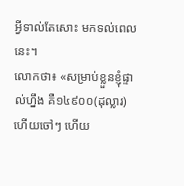អ្វីទាល់តែសោះ មកទល់ពេលនេះ។
លោកថា៖ «សម្រាប់ខ្លួនខ្ញុំផ្ទាល់ហ្នឹង គឺ១៤៩០០(ដុល្លារ) ហើយចៅៗ ហើយ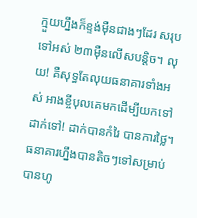ក្មួយហ្នឹងក៏ខ្ទង់ម៉ឺនជាងៗដែរ សរុបទៅអស់ ២៣ម៉ឺនលើសបន្តិច។ លុយ! គឺសុទ្ធតែលុយធនាគារទាំងអស់ អាងខ្ចីបុលគេមកដើម្បីយកទៅដាក់ទៅ! ដាក់បានកំរៃ បានការថ្លៃ។ ធនាគារហ្នឹងបានតិចៗទៅសម្រាប់បានហូ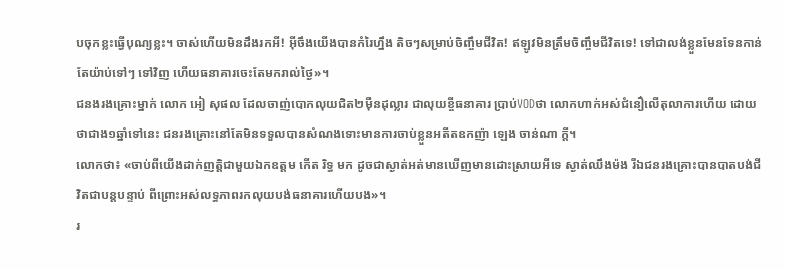បចុកខ្លះធ្វើបុណ្យខ្លះ។ ចាស់ហើយមិនដឹងរកអី! អ៊ីចឹងយើងបានកំរៃហ្នឹង តិចៗសម្រាប់ចិញ្ចឹមជីវិត! ឥឡូវមិនត្រឹមចិញ្ចឹមជីវិតទេ! ទៅជាលង់ខ្លួនមែនទែនកាន់តែយ៉ាប់ទៅៗ ទៅវិញ ហើយធនាគារចេះតែមករាល់ថ្ងៃ»។
ជនងរងគ្រោះម្នាក់ លោក អៀ សុផល ដែលចាញ់បោកលុយជិត២ម៉ឺនដុល្លារ ជាលុយខ្ចីធនាគារ ប្រាប់VODថា លោកហាក់អស់ជំនឿលើតុលាការហើយ ដោយថាជាង១ឆ្នាំទៅនេះ ជនរងគ្រោះនៅតែមិនទទួលបានសំណងទោះមានការចាប់ខ្លួនអតីតឧកញ៉ា ឡេង ចាន់ណា ក្តី។
លោកថា៖ «ចាប់ពីយើងដាក់ញត្តិជាមួយឯកឧត្តម កើត រិទ្ធ មក ដូចជាស្ងាត់អត់មានឃើញមានដោះស្រាយអីទេ ស្ងាត់ឈឹងម៉ង រីឯជនរងគ្រោះបានបាតបង់ជីវិតជាបន្តបន្ទាប់ ពីព្រោះអស់លទ្ធភាពរកលុយបង់ធនាគារហើយបង»។
រ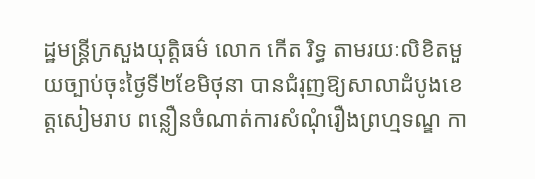ដ្ឋមន្ត្រីក្រសួងយុត្តិធម៌ លោក កើត រិទ្ធ តាមរយៈលិខិតមួយច្បាប់ចុះថ្ងៃទី២ខែមិថុនា បានជំរុញឱ្យសាលាដំបូងខេត្តសៀមរាប ពន្លឿនចំណាត់ការសំណុំរឿងព្រហ្មទណ្ឌ កា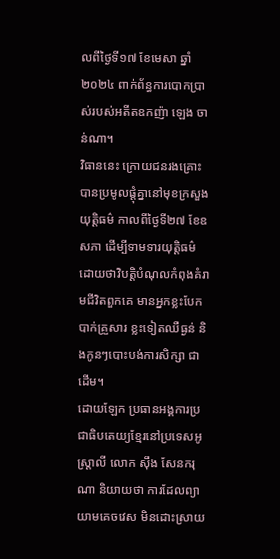លពីថ្ងៃទី១៧ ខែមេសា ឆ្នាំ២០២៤ ពាក់ព័ន្ធការបោកប្រាស់របស់អតីតឧកញ៉ា ឡេង ចាន់ណា។
វិធាននេះ ក្រោយជនរងគ្រោះបានប្រមូលផ្តុំគ្នានៅមុខក្រសួងយុត្តិធម៌ កាលពីថ្ងៃទី២៧ ខែឧសភា ដើម្បីទាមទារយុត្តិធម៌ ដោយថាវិបត្តិបំណុលកំពុងគំរាមជីវិតពួកគេ មានអ្នកខ្លះបែកបាក់គ្រួសារ ខ្លះទៀតឈឺធ្ងន់ និងកូនៗបោះបង់ការសិក្សា ជាដើម។
ដោយឡែក ប្រធានអង្គការប្រជាធិបតេយ្យខ្មែរនៅប្រទេសអូស្រ្តាលី លោក ស៊ឹង សែនករុណា និយាយថា ការដែលព្យាយាមគេចវេស មិនដោះស្រាយ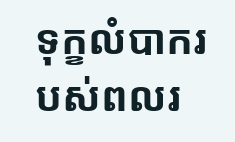ទុក្ខលំបាករបស់ពលរ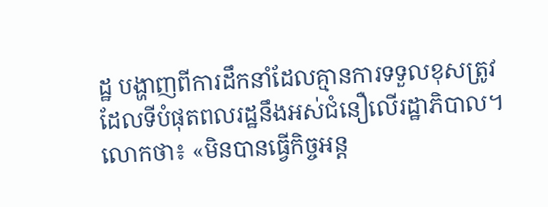ដ្ឋ បង្ហាញពីការដឹកនាំដែលគ្មានការទទួលខុសត្រូវ ដែលទីបំផុតពលរដ្ឋនឹងអស់ជំនឿលើរដ្ឋាភិបាល។
លោកថា៖ «មិនបានធ្វើកិច្ចអន្ត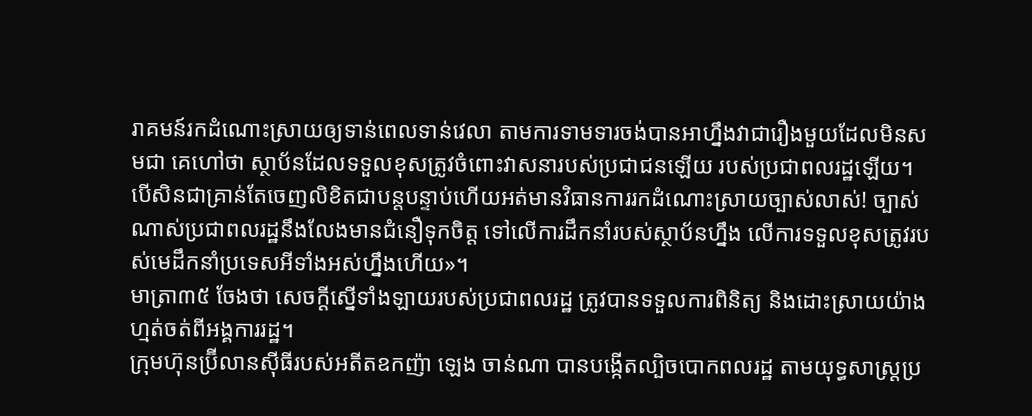រាគមន៍រកដំណោះស្រាយឲ្យទាន់ពេលទាន់វេលា តាមការទាមទារចង់បានអាហ្នឹងវាជារឿងមួយដែលមិនសមជា គេហៅថា ស្ថាប័នដែលទទួលខុសត្រូវចំពោះវាសនារបស់ប្រជាជនឡើយ របស់ប្រជាពលរដ្ឋឡើយ។ បើសិនជាគ្រាន់តែចេញលិខិតជាបន្តបន្ទាប់ហើយអត់មានវិធានការរកដំណោះស្រាយច្បាស់លាស់! ច្បាស់ណាស់ប្រជាពលរដ្ឋនឹងលែងមានជំនឿទុកចិត្ត ទៅលើការដឹកនាំរបស់ស្ថាប័នហ្នឹង លើការទទួលខុសត្រូវរបស់មេដឹកនាំប្រទេសអីទាំងអស់ហ្នឹងហើយ»។
មាត្រា៣៥ ចែងថា សេចក្ដីស្នើទាំងឡាយរបស់ប្រជាពលរដ្ឋ ត្រូវបានទទួលការពិនិត្យ និងដោះស្រាយយ៉ាងហ្មត់ចត់ពីអង្គការរដ្ឋ។
ក្រុមហ៊ុនប្រ៊ីលានស៊ីធីរបស់អតីតឧកញ៉ា ឡេង ចាន់ណា បានបង្កើតល្បិចបោកពលរដ្ឋ តាមយុទ្ធសាស្រ្តប្រ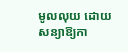មូលលុយ ដោយសន្យាឱ្យកា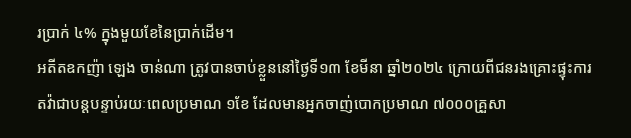រប្រាក់ ៤% ក្នុងមួយខែនៃប្រាក់ដើម។
អតីតឧកញ៉ា ឡេង ចាន់ណា ត្រូវបានចាប់ខ្លួននៅថ្ងៃទី១៣ ខែមីនា ឆ្នាំ២០២៤ ក្រោយពីជនរងគ្រោះផ្ទុះការតវ៉ាជាបន្តបន្ទាប់រយៈពេលប្រមាណ ១ខែ ដែលមានអ្នកចាញ់បោកប្រមាណ ៧០០០គ្រួសា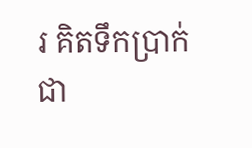រ គិតទឹកប្រាក់ជា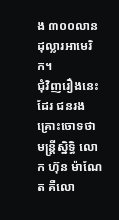ង ៣០០លានដុល្លារអាមេរិក។
ជុំវិញរឿងនេះដែរ ជនរងគ្រោះចោទថា មន្រ្តីស្និទ្ធិ លោក ហ៊ុន ម៉ាណែត គឺលោ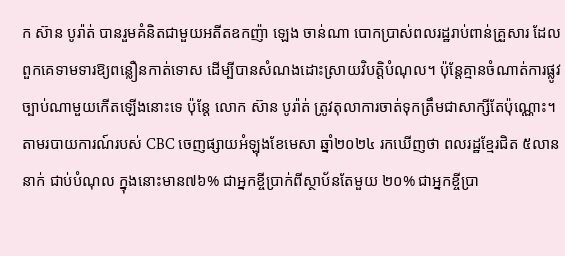ក ស៊ាន បូរ៉ាត់ បានរួមគំនិតជាមួយអតីតឧកញ៉ា ឡេង ចាន់ណា បោកប្រាស់ពលរដ្ឋរាប់ពាន់គ្រួសារ ដែលពួកគេទាមទារឱ្យពន្លឿនកាត់ទោស ដើម្បីបានសំណងដោះស្រាយវិបត្តិបំណុល។ ប៉ុន្តែគ្មានចំណាត់ការផ្លូវច្បាប់ណាមួយកើតឡើងនោះទេ ប៉ុន្តែ លោក ស៊ាន បូរ៉ាត់ ត្រូវតុលាការចាត់ទុកត្រឹមជាសាក្សីតែប៉ុណ្ណោះ។
តាមរបាយការណ៍របស់ CBC ចេញផ្សាយអំឡុងខែមេសា ឆ្នាំ២០២៤ រកឃើញថា ពលរដ្ឋខ្មែរជិត ៥លាននាក់ ជាប់បំណុល ក្នុងនោះមាន៧៦% ជាអ្នកខ្ចីប្រាក់ពីស្ថាប័នតែមួយ ២០% ជាអ្នកខ្ចីប្រា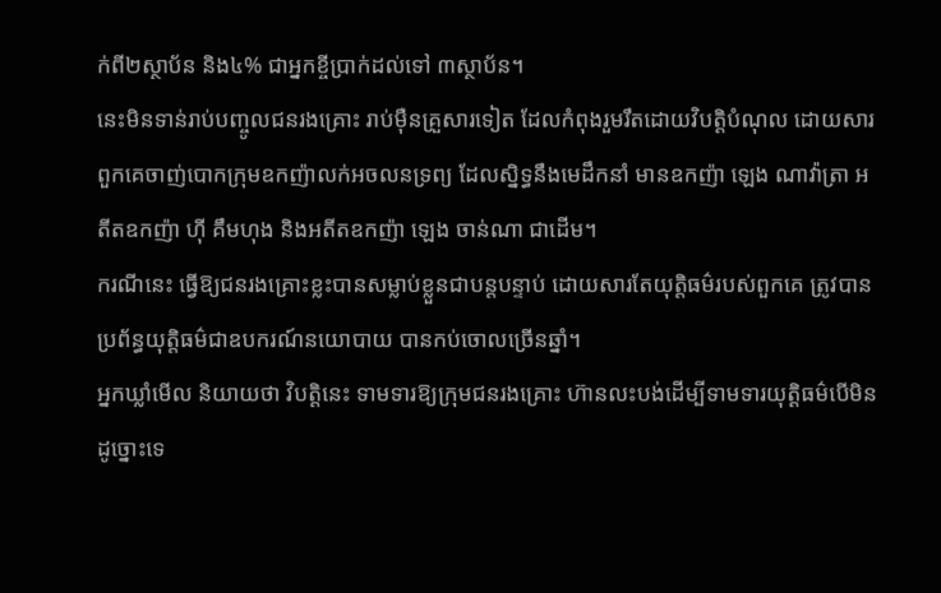ក់ពី២ស្ថាប័ន និង៤% ជាអ្នកខ្ចីប្រាក់ដល់ទៅ ៣ស្ថាប័ន។
នេះមិនទាន់រាប់បញ្ចូលជនរងគ្រោះ រាប់ម៉ឺនគ្រួសារទៀត ដែលកំពុងរួមរឹតដោយវិបត្តិបំណុល ដោយសារពួកគេចាញ់បោកក្រុមឧកញ៉ាលក់អចលនទ្រព្យ ដែលស្និទ្ធនឹងមេដឹកនាំ មានឧកញ៉ា ឡេង ណាវ៉ាត្រា អតីតឧកញ៉ា ហ៊ី គឹមហុង និងអតីតឧកញ៉ា ឡេង ចាន់ណា ជាដើម។
ករណីនេះ ធ្វើឱ្យជនរងគ្រោះខ្លះបានសម្លាប់ខ្លួនជាបន្តបន្ទាប់ ដោយសារតែយុត្តិធម៌របស់ពួកគេ ត្រូវបានប្រព័ន្ធយុត្តិធម៌ជាឧបករណ៍នយោបាយ បានកប់ចោលច្រើនឆ្នាំ។
អ្នកឃ្លាំមើល និយាយថា វិបត្តិនេះ ទាមទារឱ្យក្រុមជនរងគ្រោះ ហ៊ានលះបង់ដើម្បីទាមទារយុត្តិធម៌បើមិនដូច្នោះទេ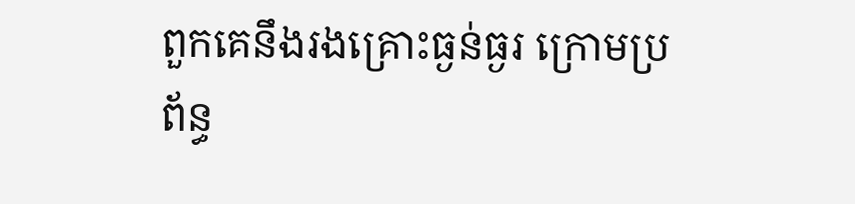ពួកគេនឹងរងគ្រោះធ្ងន់ធ្ងរ ក្រោមប្រព័ន្ធ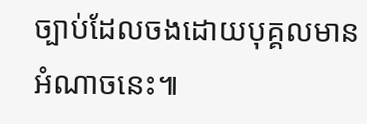ច្បាប់ដែលចងដោយបុគ្គលមានអំណាចនេះ៕